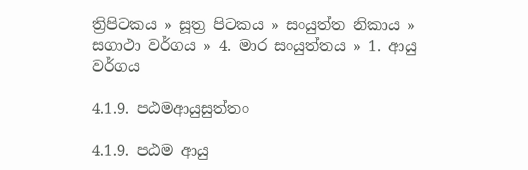ත්‍රිපිටකය » සූත්‍ර පිටකය » සංයුත්‌ත නිකාය » සගාථා වර්ගය » 4. මාර සංයුත්‌තය » 1. ආයු වර්ගය

4.1.9. පඨමආයුසුත්තං

4.1.9. පඨම ආයු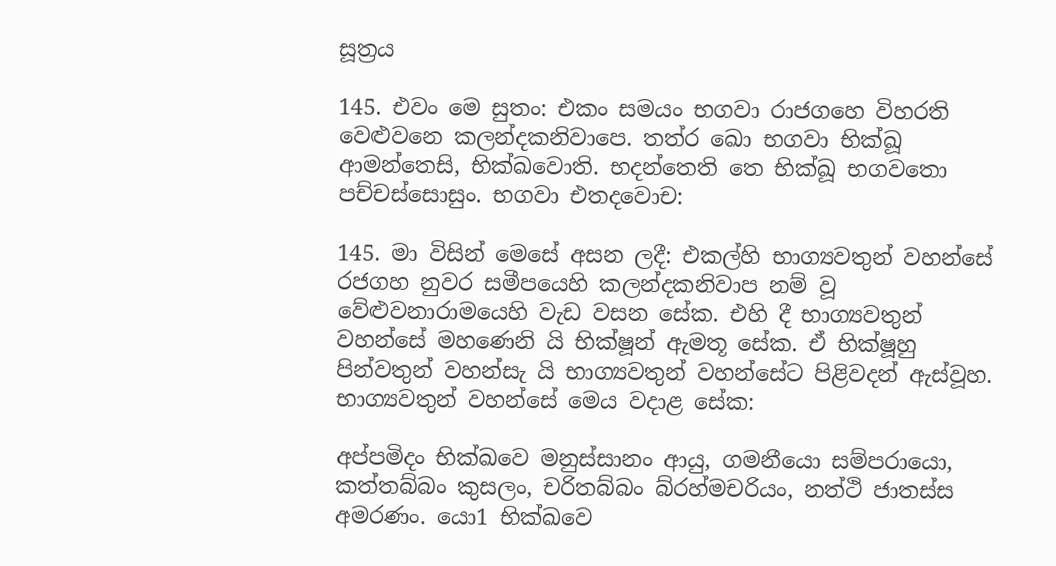සූත්‍රය

145. එවං මෙ සුතං: එකං සමයං භගවා රාජගහෙ විහරති වෙළුවනෙ කලන්දකනිවාපෙ. තත්ර ඛො භගවා භික්ඛූ ආමන්තෙසි, භික්ඛවොති. භදන්තෙති තෙ භික්ඛූ භගවතො පච්චස්සොසුං. භගවා එතදවොච:

145. මා විසින් මෙසේ අසන ලදී: එකල්හි භාග්‍යවතුන් වහන්සේ රජගහ නුවර සමීපයෙහි කලන්දකනිවාප නම් වූ වේළුවනාරාමයෙහි වැඩ වසන සේක. එහි දී භාග්‍යවතුන් වහන්සේ මහණෙනි යි භික්ෂූන් ඇමතූ සේක. ඒ භික්ෂූහු පින්වතුන් වහන්සැ යි භාග්‍යවතුන් වහන්සේට පිළිවදන් ඇස්වූහ. භාග්‍යවතුන් වහන්සේ මෙය වදාළ සේක:

අප්පමිදං භික්ඛවෙ මනුස්සානං ආයු, ගමනීයො සම්පරායො, කත්තබ්බං කුසලං, චරිතබ්බං බ්රහ්මචරියං, නත්ථි ජාතස්ස අමරණං. යො1 භික්ඛවෙ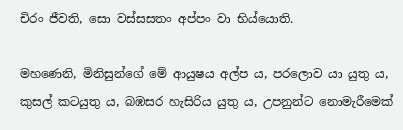චිරං ජීවති, සො වස්සසතං අප්පං වා භිය්යොති.

මහණෙනි, මිනිසුන්ගේ මේ ආයුෂය අල්ප ය, පරලොව යා යුතු ය, කුසල් කටයුතු ය, බඹසර හැසිරිය යුතු ය, උපනුන්ට නොමැරීමෙක්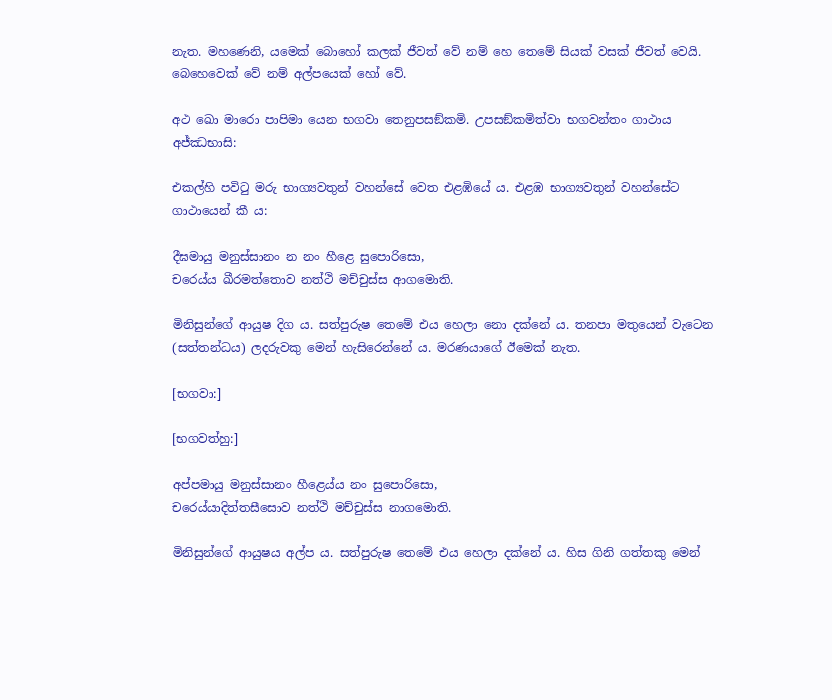නැත. මහණෙනි, යමෙක් බොහෝ කලක් ජීවත් වේ නම් හෙ තෙමේ සියක් වසක් ජීවත් වෙයි. බෙහෙවෙක් වේ නම් අල්පයෙක් හෝ වේ.

අථ ඛො මාරො පාපිමා යෙන භගවා තෙනුපසඞ්කමි. උපසඞ්කමිත්වා භගවන්තං ගාථාය අජ්ඣභාසි:

එකල්හි පවිටු මරු භාග්‍යවතුන් වහන්සේ වෙත එළඹියේ ය. එළඹ භාග්‍යවතුන් වහන්සේට ගාථායෙන් කී ය:

දීඝමායු මනුස්සානං න නං හීළෙ සුපොරිසො,
චරෙය්ය ඛීරමත්තොව නත්ථි මච්චුස්ස ආගමොති.

මිනිසුන්ගේ ආයුෂ දිග ය. සත්පුරුෂ තෙමේ එය හෙලා නො දක්නේ ය. තනපා මතුයෙන් වැටෙන (සත්තන්ධය) ලදරුවකු මෙන් හැසිරෙන්නේ ය. මරණයාගේ ඊමෙක් නැත.

[භගවා:]

[භගවත්හු:]

අප්පමායු මනුස්සානං හීළෙය්ය නං සුපොරිසො,
චරෙය්යාදිත්තසීසොව නත්ථි මච්චුස්ස නාගමොති.

මිනිසුන්ගේ ආයුෂය අල්ප ය. සත්පුරුෂ තෙමේ එය හෙලා දක්නේ ය. හිස ගිනි ගත්තකු මෙන්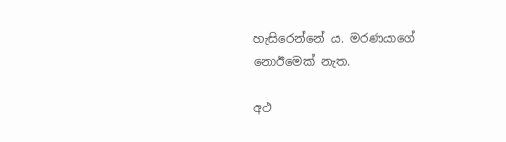හැසිරෙන්නේ ය. මරණයාගේ නොඊමෙක් නැත.

අථ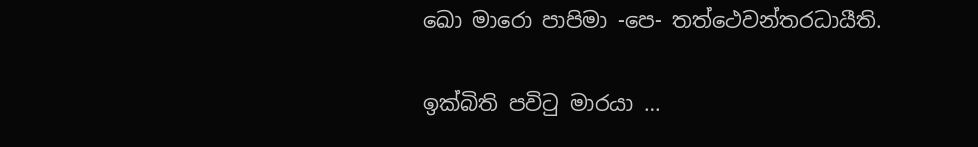ඛො මාරො පාපිමා -පෙ- තත්ථෙවන්තරධායීති.

ඉක්බිති පවිටු මාරයා …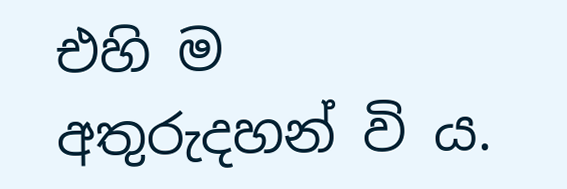එහි ම අතුරුදහන් වි ය.